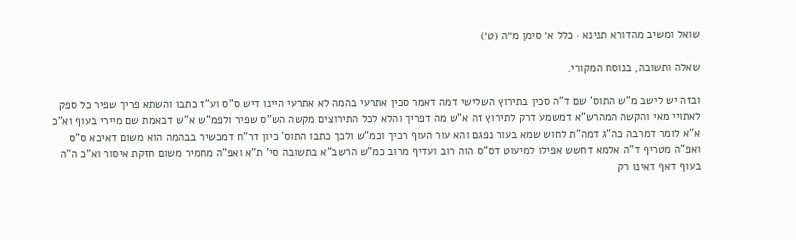שואל ומשיב מהדורא תנינא · כלל א׳ סימן מ״ה (ט׳)

שאלה ותשובה, בנוסח המקורי.

ובזה יש לישב מ"ש התוס' שם ד"ה סכין בתירוץ השלישי דמה דאמר סכין אתרעי בהמה לא אתרעי היינו דיש ס"ס וע"ז כתבו והשתא פריך שפיר כל ספק לאתויי מאי והקשה המהרש"א דמשמע דרק לתירוץ זה א"ש מה דפריך והלא לכל התירוצים מקשה הש"ס שפיר ולפמ"ש א"ש דבאמת שם מיירי בעוף וא"כ א"א לומר דמרבה כה"ג דמה"ת לחוש שמא בעור נפגם והא עור העוף רכיך וכמ"ש ולכך כתבו התוס' כיון דר"ח דמכשיר בבהמה הוא משום דאיכא ס"ס ואפ"ה מטריף ד"ה אלמא דחשש אפילו למיעוט דס"ס הוה רוב ועדיף מרוב כמ"ש הרשב"א בתשובה סי' ת"א ואפ"ה מחמיר משום חזקת איסור וא"כ ה"ה בעוף דאף דאינו רק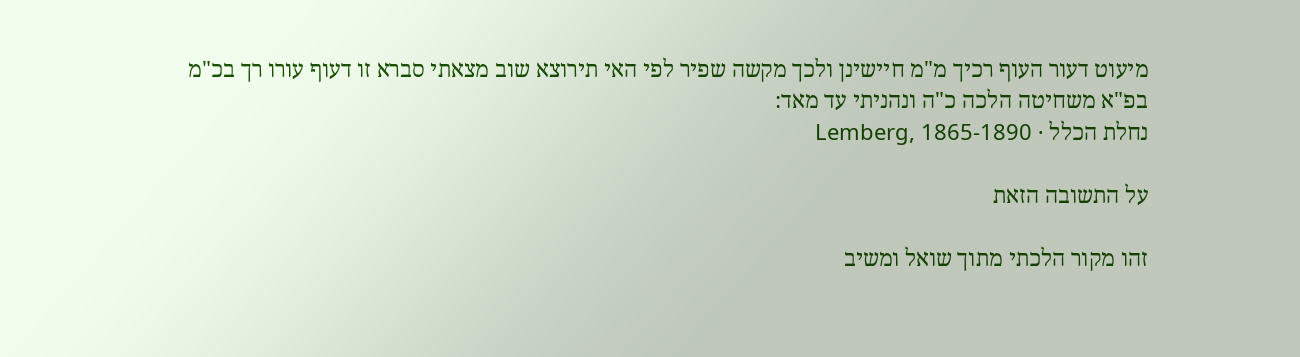מיעוט דעור העוף רכיך מ"מ חיישינן ולכך מקשה שפיר לפי האי תירוצא שוב מצאתי סברא זו דעוף עורו רך בכ"מ בפ"א משחיטה הלכה כ"ה ונהניתי עד מאד:
נחלת הכלל · Lemberg, 1865-1890

על התשובה הזאת

זהו מקור הלכתי מתוך שואל ומשיב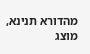מהדורא תנינא, מוצג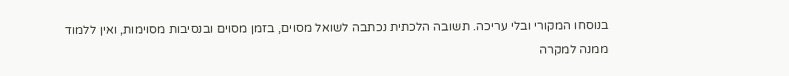בנוסחו המקורי ובלי עריכה. תשובה הלכתית נכתבה לשואל מסוים, בזמן מסוים ובנסיבות מסוימות, ואין ללמוד ממנה למקרה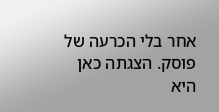אחר בלי הכרעה של פוסק. הצגתה כאן היא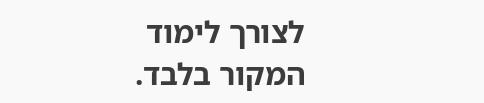לצורך לימוד המקור בלבד.